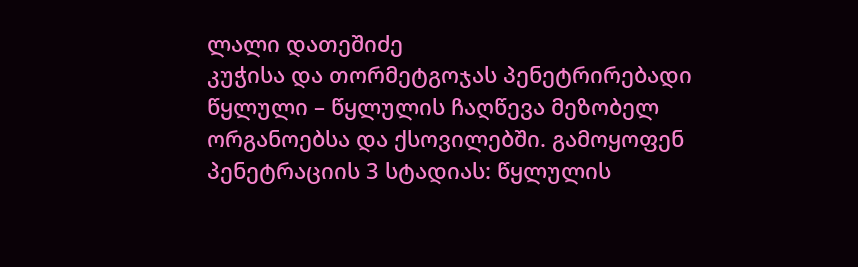ლალი დათეშიძე
კუჭისა და თორმეტგოჯას პენეტრირებადი წყლული – წყლულის ჩაღწევა მეზობელ ორგანოებსა და ქსოვილებში. გამოყოფენ პენეტრაციის 3 სტადიას: წყლულის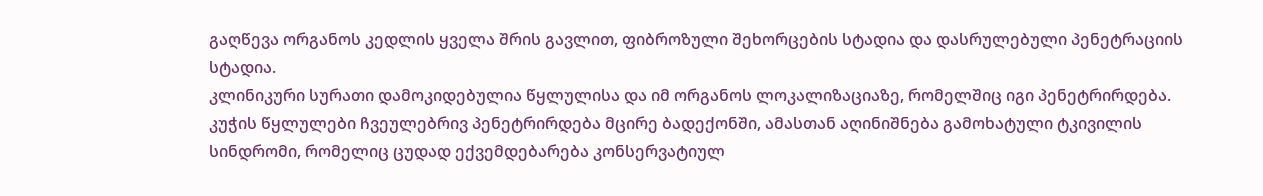გაღწევა ორგანოს კედლის ყველა შრის გავლით, ფიბროზული შეხორცების სტადია და დასრულებული პენეტრაციის სტადია.
კლინიკური სურათი დამოკიდებულია წყლულისა და იმ ორგანოს ლოკალიზაციაზე, რომელშიც იგი პენეტრირდება. კუჭის წყლულები ჩვეულებრივ პენეტრირდება მცირე ბადექონში, ამასთან აღინიშნება გამოხატული ტკივილის სინდრომი, რომელიც ცუდად ექვემდებარება კონსერვატიულ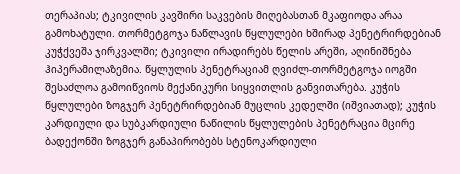თერაპიას; ტკივილის კავშირი საკვების მიღებასთან მკაფიოდა არაა გამოხატული. თორმეტგოჯა ნაწლავის წყლულები ხშირად პენეტრირდებიან კუჭქვეშა ჯირკვალში; ტკივილი ირადირებს წელის არეში, აღინიშნება ჰიპერამილაზემია. წყლულის პენეტრაციამ ღვიძლ-თორმეტგოჯა იოგში შესაძლოა გამოიწვიოს მექანიკური სიყვითლის განვითარება. კუჭის წყლულები ზოგჯერ პენეტრირდებიან მუცლის კედელში (იშვიათად); კუჭის კარდიული და სუბკარდიული ნაწილის წყლულების პენეტრაცია მცირე ბადექონში ზოგჯერ განაპირობებს სტენოკარდიული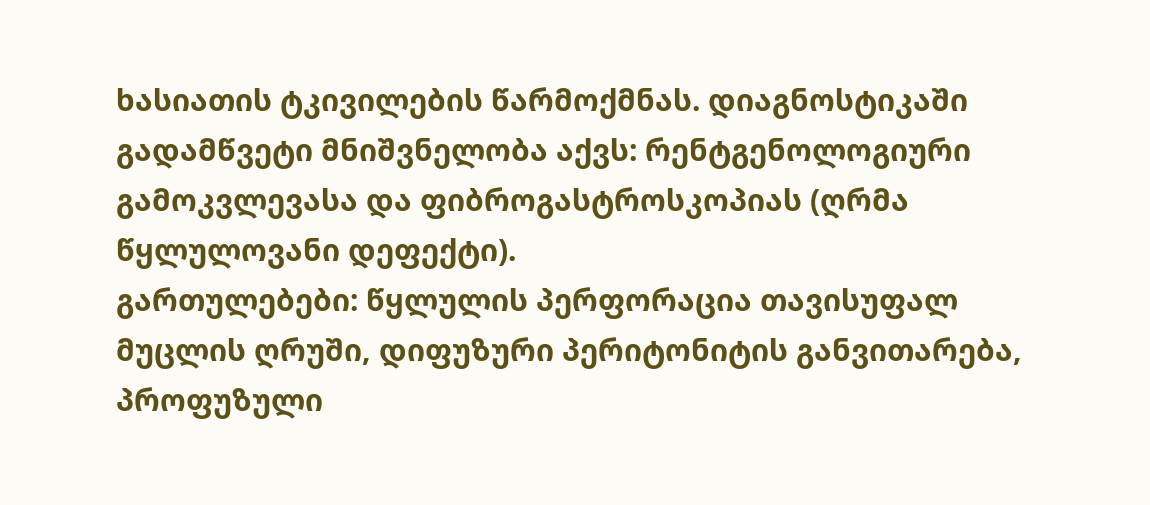ხასიათის ტკივილების წარმოქმნას. დიაგნოსტიკაში გადამწვეტი მნიშვნელობა აქვს: რენტგენოლოგიური გამოკვლევასა და ფიბროგასტროსკოპიას (ღრმა წყლულოვანი დეფექტი).
გართულებები: წყლულის პერფორაცია თავისუფალ მუცლის ღრუში, დიფუზური პერიტონიტის განვითარება, პროფუზული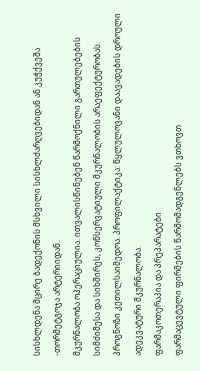სისხლდენა მცირე ბადექონის მსხვილი სისხლძარღვებიდან ან კუჭქვეშა -თორმეტგოჯა არტერიიდან.
მკურნალობა ოპერაციულია. ითვალისწინებენ წარმოქნილი გართულებების სიმძიმესა და სიხშირეს, კონსერვატიული მკურნალობის არაეფექტურობას.
პროგნოზი კეთილსაიმედოა. პროფილაქტიკა: წყლულოვანი დაავადების დროული ადეკვატური მკურნალობა.
ფარმაკოთერაპია და პრეპარატები
ფარმაცევტული ფირმების წარმომადგენლებს ვთხოვთ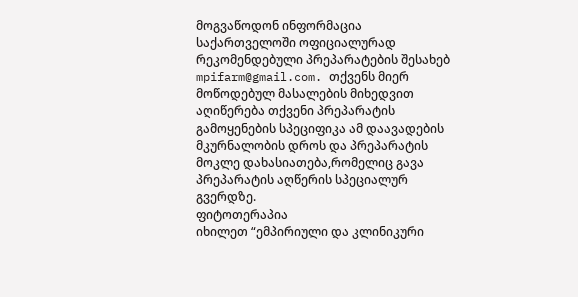მოგვაწოდონ ინფორმაცია საქართველოში ოფიციალურად რეკომენდებული პრეპარატების შესახებ mpifarm@gmail.com. თქვენს მიერ მოწოდებულ მასალების მიხედვით აღიწერება თქვენი პრეპარატის გამოყენების სპეციფიკა ამ დაავადების მკურნალობის დროს და პრეპარატის მოკლე დახასიათება,რომელიც გავა პრეპარატის აღწერის სპეციალურ გვერდზე.
ფიტოთერაპია
იხილეთ “ემპირიული და კლინიკური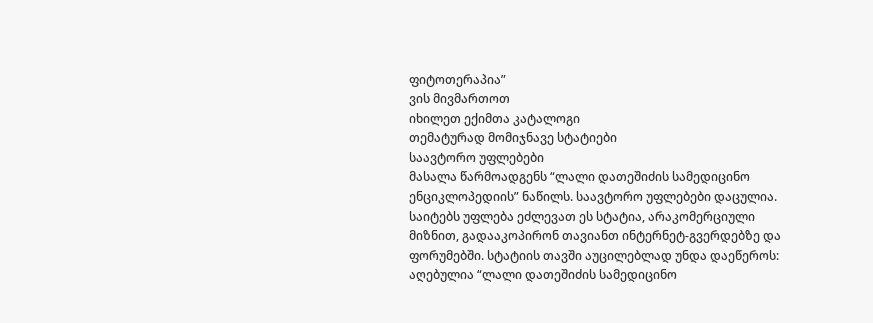ფიტოთერაპია”
ვის მივმართოთ
იხილეთ ექიმთა კატალოგი
თემატურად მომიჯნავე სტატიები
საავტორო უფლებები
მასალა წარმოადგენს “ლალი დათეშიძის სამედიცინო ენციკლოპედიის” ნაწილს. საავტორო უფლებები დაცულია. საიტებს უფლება ეძლევათ ეს სტატია, არაკომერციული მიზნით, გადააკოპირონ თავიანთ ინტერნეტ-გვერდებზე და ფორუმებში. სტატიის თავში აუცილებლად უნდა დაეწეროს: აღებულია “ლალი დათეშიძის სამედიცინო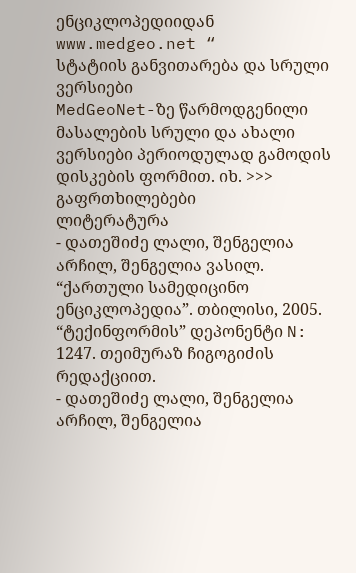ენციკლოპედიიდან www.medgeo.net “
სტატიის განვითარება და სრული ვერსიები
MedGeoNet-ზე წარმოდგენილი მასალების სრული და ახალი ვერსიები პერიოდულად გამოდის დისკების ფორმით. იხ. >>>
გაფრთხილებები
ლიტერატურა
- დათეშიძე ლალი, შენგელია არჩილ, შენგელია ვასილ. “ქართული სამედიცინო ენციკლოპედია”. თბილისი, 2005. “ტექინფორმის” დეპონენტი N: 1247. თეიმურაზ ჩიგოგიძის რედაქციით.
- დათეშიძე ლალი, შენგელია არჩილ, შენგელია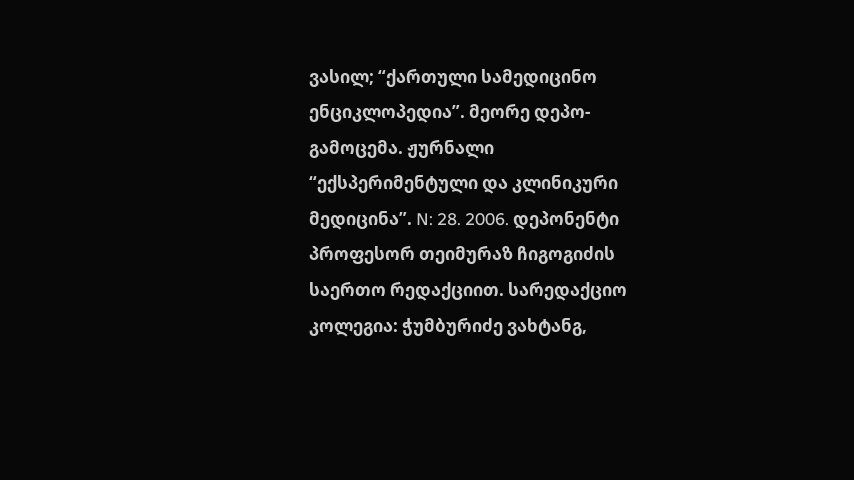ვასილ; “ქართული სამედიცინო ენციკლოპედია”. მეორე დეპო-გამოცემა. ჟურნალი “ექსპერიმენტული და კლინიკური მედიცინა”. N: 28. 2006. დეპონენტი პროფესორ თეიმურაზ ჩიგოგიძის საერთო რედაქციით. სარედაქციო კოლეგია: ჭუმბურიძე ვახტანგ,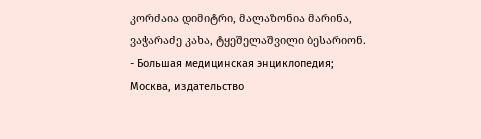კორძაია დიმიტრი, მალაზონია მარინა, ვაჭარაძე კახა, ტყეშელაშვილი ბესარიონ.
- Большая медицинская энциклопедия; Москва, издательство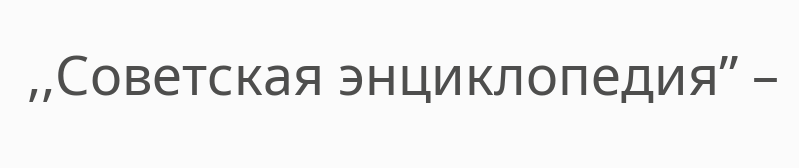,,Советская энциклопедия” –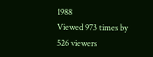1988
Viewed 973 times by 526 viewers